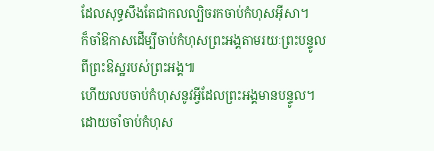ដែលសុទ្ធសឹងតែជាកលល្បិចរកចាប់កំហុសអ៊ីសា។
ក៏ចាំឱកាសដើម្បីចាប់កំហុសព្រះអង្គតាមរយៈព្រះបន្ទូលពីព្រះឱស្ឋរបស់ព្រះអង្គ៕
ហើយលបចាប់កំហុសនូវអ្វីដែលព្រះអង្គមានបន្ទូល។
ដោយចាំចាប់កំហុស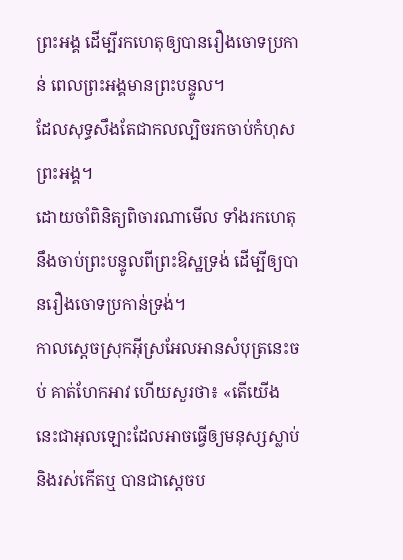ព្រះអង្គ ដើម្បីរកហេតុឲ្យបានរឿងចោទប្រកាន់ ពេលព្រះអង្គមានព្រះបន្ទូល។
ដែលសុទ្ធសឹងតែជាកលល្បិចរកចាប់កំហុសព្រះអង្គ។
ដោយចាំពិនិត្យពិចារណាមើល ទាំងរកហេតុនឹងចាប់ព្រះបន្ទូលពីព្រះឱស្ឋទ្រង់ ដើម្បីឲ្យបានរឿងចោទប្រកាន់ទ្រង់។
កាលស្តេចស្រុកអ៊ីស្រអែលអានសំបុត្រនេះចប់ គាត់ហែកអាវ ហើយសួរថា៖ «តើយើងនេះជាអុលឡោះដែលអាចធ្វើឲ្យមនុស្សស្លាប់ និងរស់កើតឬ បានជាស្តេចប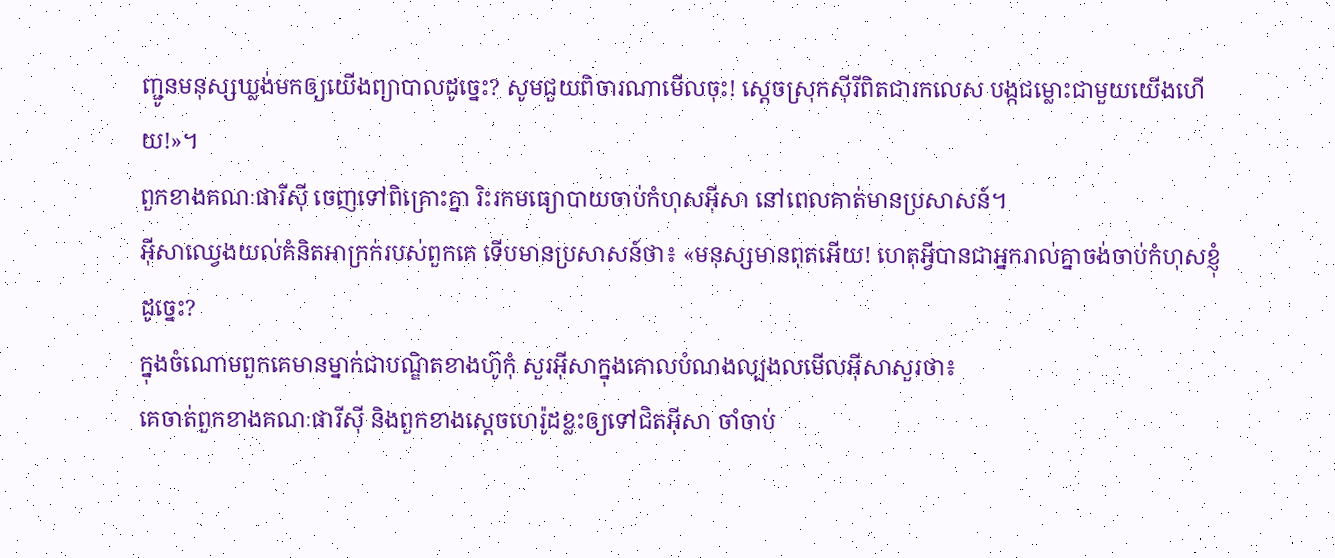ញ្ជូនមនុស្សឃ្លង់មកឲ្យយើងព្យាបាលដូច្នេះ? សូមជួយពិចារណាមើលចុះ! ស្តេចស្រុកស៊ីរីពិតជារកលេស បង្កជម្លោះជាមួយយើងហើយ!»។
ពួកខាងគណៈផារីស៊ី ចេញទៅពិគ្រោះគ្នា រិះរកមធ្យោបាយចាប់កំហុសអ៊ីសា នៅពេលគាត់មានប្រសាសន៍។
អ៊ីសាឈ្វេងយល់គំនិតអាក្រក់របស់ពួកគេ ទើបមានប្រសាសន៍ថា៖ «មនុស្សមានពុតអើយ! ហេតុអ្វីបានជាអ្នករាល់គ្នាចង់ចាប់កំហុសខ្ញុំដូច្នេះ?
ក្នុងចំណោមពួកគេមានម្នាក់ជាបណ្ឌិតខាងហ៊ូកុំ សួរអ៊ីសាក្នុងគោលបំណងល្បងលមើលអ៊ីសាសួរថា៖
គេចាត់ពួកខាងគណៈផារីស៊ី និងពួកខាងស្ដេចហេរ៉ូដខ្លះឲ្យទៅជិតអ៊ីសា ចាំចាប់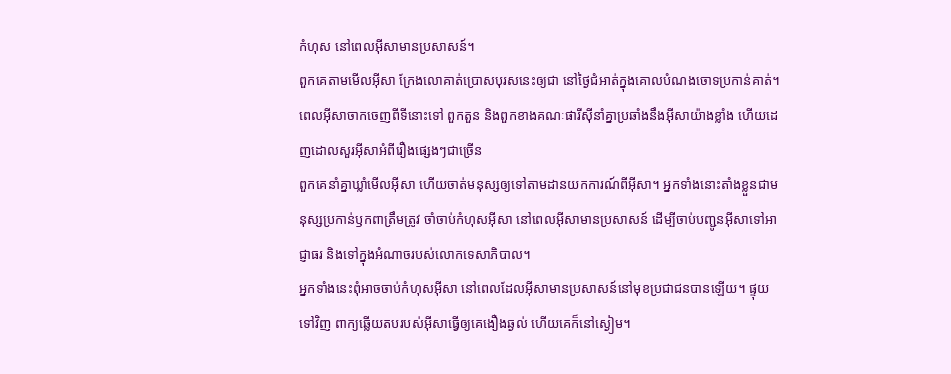កំហុស នៅពេលអ៊ីសាមានប្រសាសន៍។
ពួកគេតាមមើលអ៊ីសា ក្រែងលោគាត់ប្រោសបុរសនេះឲ្យជា នៅថ្ងៃជំអាត់ក្នុងគោលបំណងចោទប្រកាន់គាត់។
ពេលអ៊ីសាចាកចេញពីទីនោះទៅ ពួកតួន និងពួកខាងគណៈផារីស៊ីនាំគ្នាប្រឆាំងនឹងអ៊ីសាយ៉ាងខ្លាំង ហើយដេញដោលសួរអ៊ីសាអំពីរឿងផ្សេងៗជាច្រើន
ពួកគេនាំគ្នាឃ្លាំមើលអ៊ីសា ហើយចាត់មនុស្សឲ្យទៅតាមដានយកការណ៍ពីអ៊ីសា។ អ្នកទាំងនោះតាំងខ្លួនជាមនុស្សប្រកាន់ឫកពាត្រឹមត្រូវ ចាំចាប់កំហុសអ៊ីសា នៅពេលអ៊ីសាមានប្រសាសន៍ ដើម្បីចាប់បញ្ជូនអ៊ីសាទៅអាជ្ញាធរ និងទៅក្នុងអំណាចរបស់លោកទេសាភិបាល។
អ្នកទាំងនេះពុំអាចចាប់កំហុសអ៊ីសា នៅពេលដែលអ៊ីសាមានប្រសាសន៍នៅមុខប្រជាជនបានឡើយ។ ផ្ទុយទៅវិញ ពាក្យឆ្លើយតបរបស់អ៊ីសាធ្វើឲ្យគេងឿងឆ្ងល់ ហើយគេក៏នៅស្ងៀម។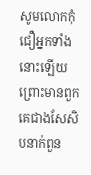សូមលោកកុំជឿអ្នកទាំងនោះឡើយ ព្រោះមានពួកគេជាងសែសិបនាក់ពួន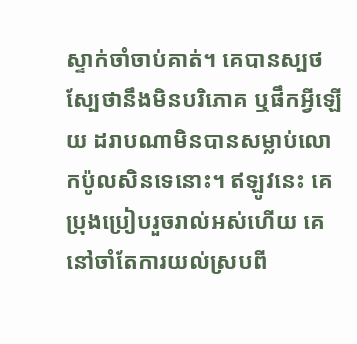ស្ទាក់ចាំចាប់គាត់។ គេបានស្បថស្បែថានឹងមិនបរិភោគ ឬផឹកអ្វីឡើយ ដរាបណាមិនបានសម្លាប់លោកប៉ូលសិនទេនោះ។ ឥឡូវនេះ គេប្រុងប្រៀបរួចរាល់អស់ហើយ គេនៅចាំតែការយល់ស្របពី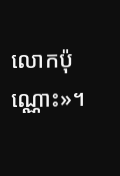លោកប៉ុណ្ណោះ»។